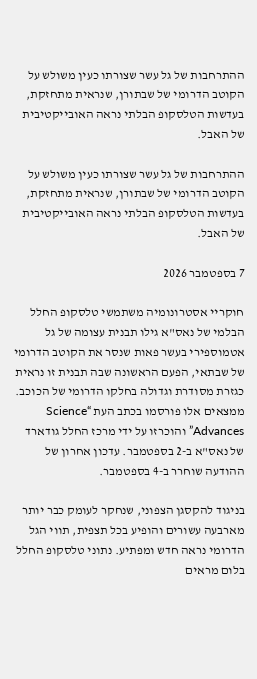ההתרחבות של גל עשר שצורתו כעין משולש על הקוטב הדרומי של שבתורן, שנראית מתחזקת, בעדשות הטלסקופ הבלתי נראה האובייקטיבית של האבל.

ההתרחבות של גל עשר שצורתו כעין משולש על הקוטב הדרומי של שבתורן, שנראית מתחזקת, בעדשות הטלסקופ הבלתי נראה האובייקטיבית של האבל.

7 בספטמבר 2026

חוקריי אסטרונומיה משתמשי טלסקופ החלל הבלמי של נאס"א גילו תבנית עצומה של גל אטמוספירי בעשר פאות שנסר את הקוטב הדרומי של שבתאי, הפעם הראשונה שבה תבנית זו נראית כגזרת מסודרת וגדולה בחלקו הדרומי של הכוכב. ממצאים אלו פורסמו בכתב העת “Science Advances” והוכרזו על ידי מרכז החלל גודארד של נאס"א ב-2 בספטמבר. עדכון אחרון של ההודעה שוחרר ב-4 בספטמבר.

בניגוד להקסגן הצפוני, שנחקר לעומק כבר יותר מארבעה עשורים והופיע בכל תצפית, תווי הגל הדרומי נראה חדש ומפתיע. נתוני טלסקופ החלל בלום מראים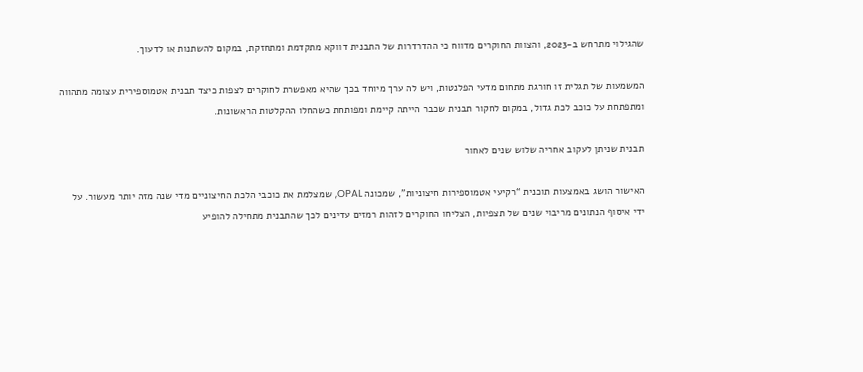שהגילוי מתרחש ב-2023, והצוות החוקרים מדווח כי ההדרדרות של התבנית דווקא מתקדמת ומתחזקת, במקום להשתנות או לדעוך.

המשמעות של תגלית זו חורגת מתחום מדעי הפלנטות, ויש לה ערך מיוחד בכך שהיא מאפשרת לחוקרים לצפות כיצד תבנית אטמוספירית עצומה מתהווה ומתפתחת על כוכב לכת גדול, במקום לחקור תבנית שכבר הייתה קיימת ומפותחת כשהחלו ההקלטות הראשונות.

תבנית שניתן לעקוב אחריה שלוש שנים לאחור

האישור הושג באמצעות תוכנית “רקיעי אטמוספירות חיצוניות”, שמכונה OPAL, שמצלמת את כוכבי הלכת החיצוניים מדי שנה מזה יותר מעשור. על ידי איסוף הנתונים מריבוי שנים של תצפיות, הצליחו החוקרים לזהות רמזים עדינים לכך שהתבנית מתחילה להופיע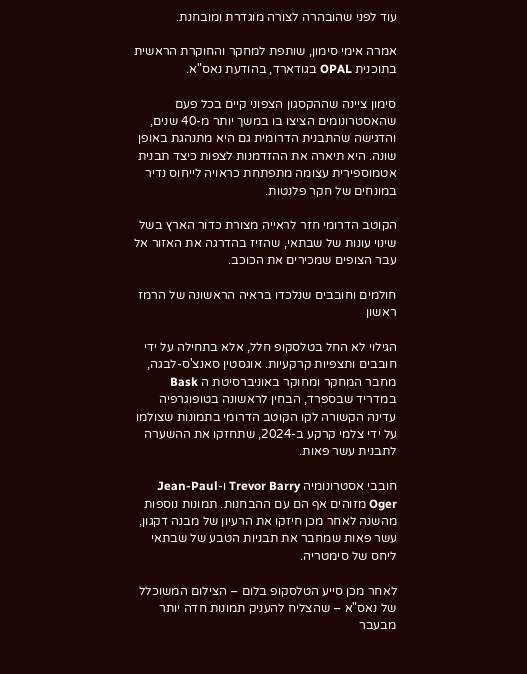עוד לפני שהובהרה לצורה מוגדרת ומובחנת.

אמרה אימי סימון, שותפת למחקר והחוקרת הראשית בתוכנית OPAL בגודארד, בהודעת נאס"א.

סימון ציינה שההקסגון הצפוני קיים בכל פעם שהאסטרונומים הציצו בו במשך יותר מ-40 שנים, והדגישה שהתבנית הדרומית גם היא מתנהגת באופן שונה. היא תיארה את ההזדמנות לצפות כיצד תבנית אטמוספירית עצומה מתפתחת כראויה לייחוס נדיר במונחים של חקר פלנטות.

הקוטב הדרומי חזר לראייה מצורת כדור הארץ בשל שינוי עונות של שבתאי, שהזיז בהדרגה את האזור אל עבר הצופים שמכירים את הכוכב.

חולמים וחובבים שנלכדו בראיה הראשונה של הרמז ראשון

הגילוי לא החל בטלסקופ חלל, אלא בתחילה על ידי חובבים ותצפיות קרקעיות. אוגסטין סאנצ'ס-לבגה, מחבר המחקר ומחוקר באוניברסיטת ה Bask במדריד שבספרד, הבחין לראשונה בטופוגרפיה עדינה הקשורה לקו הקוטב הדרומי בתמונות שצולמו על ידי צלמי קרקע ב-2024, שתחזקו את ההשערה לתבנית עשר פאות.

חובבי אסטרונומיה Trevor Barry ו-Jean-Paul Oger מזוהים אף הם עם ההבחנות. תמונות נוספות מהשנה לאחר מכן חיזקו את הרעיון של מבנה דקגון, עשר פאות שמחבר את תבניות הטבע של שבתאי ליחס של סימטריה.

לאחר מכן סייע הטלסקופ בלום – הצילום המשוכלל של נאס"א – שהצליח להעניק תמונות חדה יותר מבעבר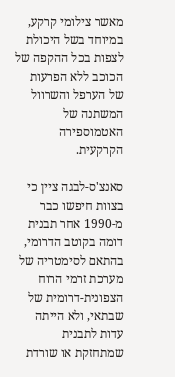מאשר צילומי קרקע, במיוחד בשל היכולת לצפות בכל ההקפה של הכוכב ללא הפרעות של הערפל והשרוול המשתנה של האטמוספירה הקרקעית.

סאנצ'ס-לבגה ציין כי בצוות חיפשו כבר מ-1990 אחר תבנית דומה בקוטב הדרומי, בהתאם לסימטריה של מערכת זרמי הרוח הצפונית-דרומית של שבתאי, ולא הייתה עדות לתבנית שמתחזקת או שורדת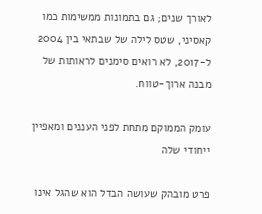לאורך שנים; גם בתמונות ממשימות כמו קאסיני, שטס לילה של שבתאי בין 2004 ל-2017, לא רואים סימנים לראותות של מבנה ארוך-טווח.

עומק הממוקם מתחת לפני העננים ומאפיין ייחודי שלה

פרט מובהק שעושה הבדל הוא שהגל אינו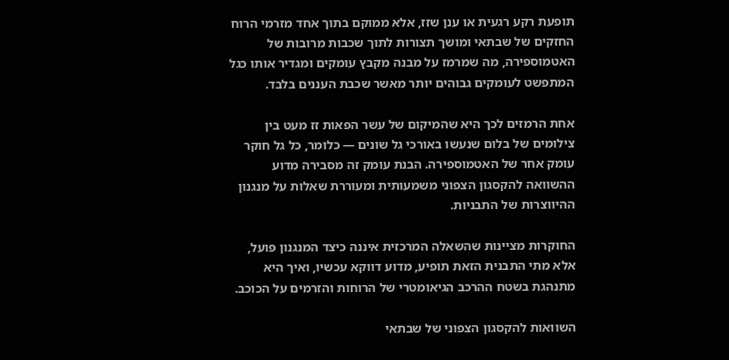תופעת רקע רגעית או ענן שזז, אלא ממוקם בתוך אחד מזרמי הרוח החזקים של שבתאי ומושך תצורות לתוך שכבות מרובות של האטמוספירה, מה שמרמז על מבנה מקבץ עומקים ומגדיר אותו כגל המתפשט לעומקים גבוהים יותר מאשר שכבת העננים בלבד.

אחת הרמזים לכך היא שהמיקום של עשר הפאות זז מעט בין צילומים של בלום שנעשו באורכי גל שונים — כלומר, כל גל חוקר עומק אחר של האטמוספירה. הבנת עומק זה מסבירה מדוע ההשוואה להקסגון הצפוני משמעותית ומעוררת שאלות על מנגנון ההיווצרות של התבניות.

החוקרות מציינות שהשאלה המרכזית איננה כיצד המנגנון פועל, אלא מתי התבנית הזאת תופיע, מדוע דווקא עכשיו, ואיך היא מתנהגת בשטח ההרכב הגיאומטרי של הרוחות והזרמים על הכוכב.

השוואות להקסגון הצפוני של שבתאי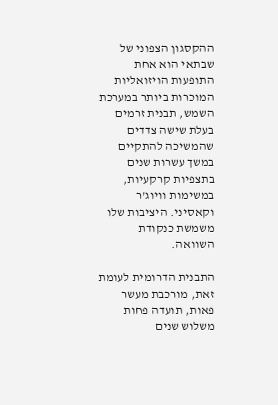ההקסגון הצפוני של שבתאי הוא אחת התופעות הויזואליות המוכרות ביותר במערכת השמש, תבנית זרמים בעלת שישה צדדים שהמשיכה להתקיים במשך עשרות שנים בתצפיות קרקעיות, במשימות וויוג'ר וקאסיני. היציבות שלו משמשת כנקודת השוואה.

התבנית הדרומית לעומת זאת, מורכבת מעשר פאות, תועדה פחות משלוש שנים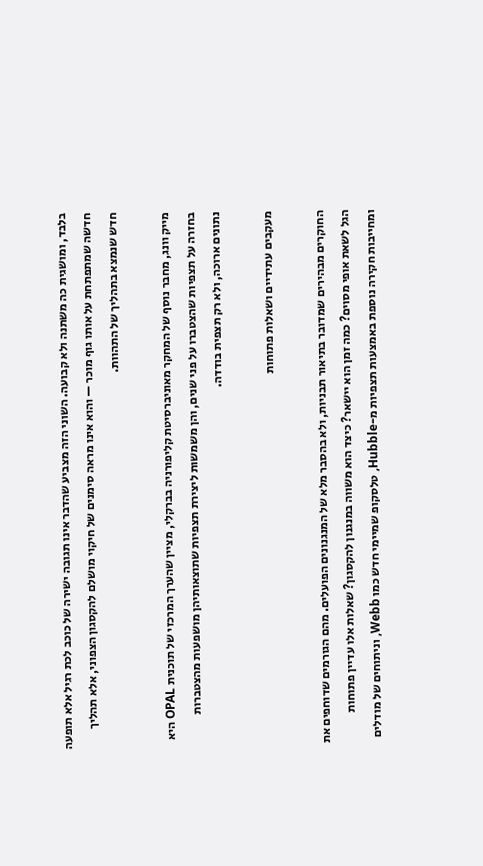בלבד, ומושגית כה משתנה ולא קבועה. השוני הזה מצביע שהדבר אינו תגובה ישירה של כוכב לכת רגיל אלא תופעה חדשה שמתפתחת על אותו גוף מוכר — והוא אינו מראה סימנים של חיקוי מושלם להקסגון הצפוני, אלא תהליך חדש שנמצא בתהליך של התהוות.

מייק וונג, מחבר נוסף של המחקר מאוניברסיטת קליפורניה בברקלי, מציין שהערך המרכזי של תוכנית OPAL היא בחזרה על תצפיות שהצטברו על פני שנים, והן משמשות ליצירת תצפיות שתוצאותיהן מושפעות מהצטברות נתונים ארוכה, ולא רק תצפית בודדה.

מעקבים עתידיים ושאלות פתוחות

החוקרים מבהירים שמדובר בתיאור תבניות, ולא בהסבר מלא של המנגנונים הפועלים. מהם הגורמים שדוחפים את הגל לשאת אופי מסוים? כמה זמן הוא יישאר? כיצד הוא משווה במנגנון להקסגון? שאלות אלו עדיין פתוחות ומחייבות חקירה נוספת באמצעות תצפיות מ-Hubble, טלסקופ שמיימי חדש כמו Webb, וניתוחים של מודלים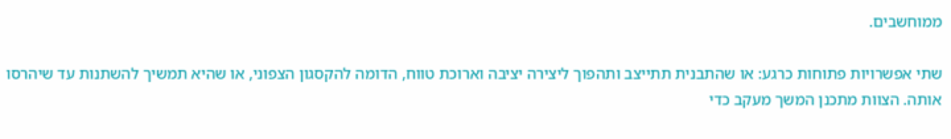ממוחשבים.

שתי אפשרויות פתוחות כרגע: או שהתבנית תתייצב ותהפוך ליצירה יציבה וארוכת טווח, הדומה להקסגון הצפוני, או שהיא תמשיך להשתנות עד שיהרסו אותה. הצוות מתכנן המשך מעקב כדי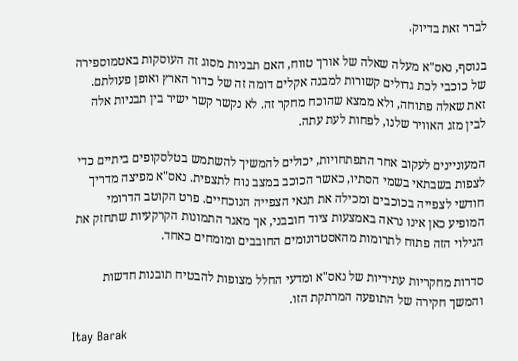לברר זאת בדיוק.

בנוסף, נאס"א מעלה שאלה של אורך טווח, האם תבניות מסוג זה העוסקות באטמוספירה של כוכבי לכת גדולים קשורות למבנה אקלים דומה זה של כדור הארץ ואופן פעולתם. זאת שאלה פתוחה, ולא ממצא שהוכח מחקר זה. לא נקשר קשר ישיר בין תבניות אלה לבין מזג האוויר שלנו, לפחות לעת עתה.

המעוניינים לעקוב אחר התפתחויות, יכולים להמשיך להשתמש בטלסקופים ביתיים כדי לצפות בשבתאי בשמי הסתיו, כאשר הכוכב במצב נוח לתצפית. נאס"א מפיצה מדריך חודשי לצפייה בכוכבים ומכילה את תנאי הצפייה הנוכחיים. פרט הקוטב הדרומי המופיע כאן אינו נראה באמצעות ציוד חובבני, אך מאגר התמונות הקרקעיות שתחזק את הגילוי הזה פתוח לתרומות מהאסטרונומים החובבים ומומחים כאחד.

סדרות מחקריות עתידיות של נאס"א ומדעי החלל מצופות להבטיח תובנות חדשות והמשך חקירה של התופעה המרתקת הזו.

Itay Barak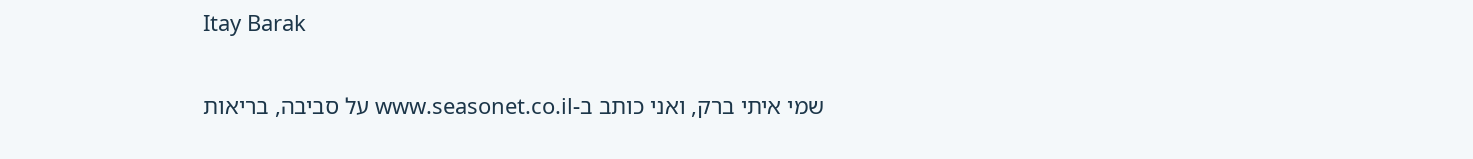Itay Barak

שמי איתי ברק, ואני כותב ב-www.seasonet.co.il על סביבה, בריאות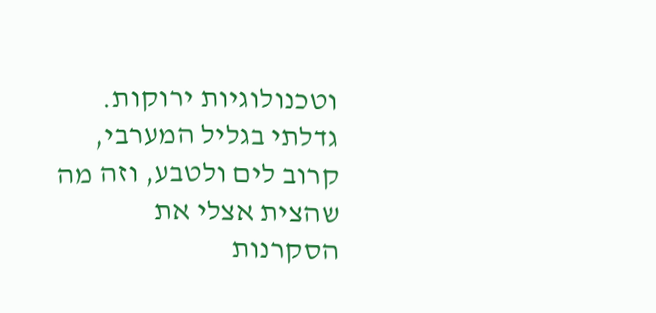וטכנולוגיות ירוקות. גדלתי בגליל המערבי, קרוב לים ולטבע, וזה מה שהצית אצלי את הסקרנות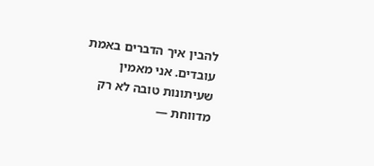להבין איך הדברים באמת עובדים. אני מאמין שעיתונות טובה לא רק מדווחת —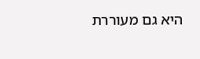היא גם מעוררת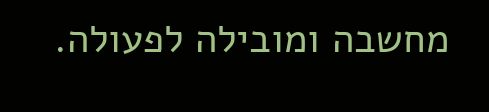מחשבה ומובילה לפעולה.